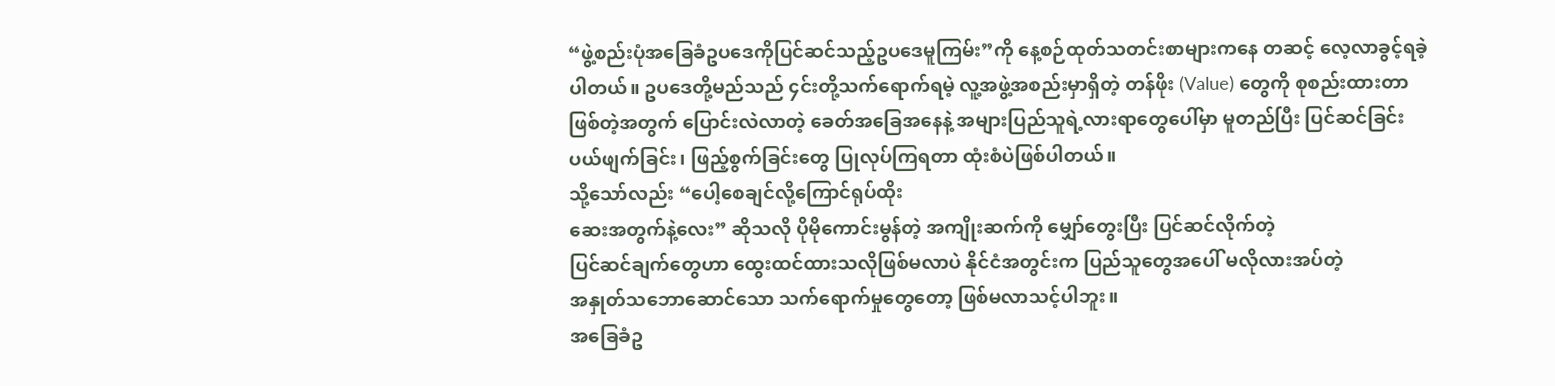“ဖွဲ့စည်းပုံအခြေခံဥပဒေကိုပြင်ဆင်သည့်ဥပဒေမူကြမ်း”ကို နေ့စဉ်ထုတ်သတင်းစာများကနေ တဆင့် လေ့လာခွင့်ရခဲ့ပါတယ်။ ဥပဒေတို့မည်သည် ၄င်းတို့သက်ရောက်ရမဲ့ လူ့အဖွဲ့အစည်းမှာရှိတဲ့ တန်ဖိုး (Value) တွေကို စုစည်းထားတာဖြစ်တဲ့အတွက် ပြောင်းလဲလာတဲ့ ခေတ်အခြေအနေနဲ့ အများပြည်သူရဲ့လားရာတွေပေါ်မှာ မူတည်ပြီး ပြင်ဆင်ခြင်း ပယ်ဖျက်ခြင်း၊ ဖြည့်စွက်ခြင်းတွေ ပြုလုပ်ကြရတာ ထုံးစံပဲဖြစ်ပါတယ်။
သို့သော်လည်း “ပေါ့စေချင်လို့ကြောင်ရုပ်ထိုး
ဆေးအတွက်နဲ့လေး” ဆိုသလို ပိုမိုကောင်းမွန်တဲ့ အကျိုးဆက်ကို မျှော်တွေးပြီး ပြင်ဆင်လိုက်တဲ့
ပြင်ဆင်ချက်တွေဟာ ထွေးထင်ထားသလိုဖြစ်မလာပဲ နိုင်ငံအတွင်းက ပြည်သူတွေအပေါ် မလိုလားအပ်တဲ့
အနှုတ်သဘောဆောင်သော သက်ရောက်မှုတွေတော့ ဖြစ်မလာသင့်ပါဘူး။
အခြေခံဥ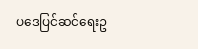ပဒေပြင်ဆင်ရေးဥ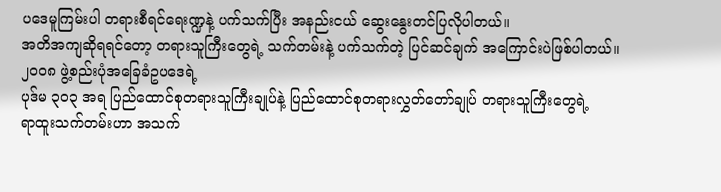ပဒေမူကြမ်းပါ တရားစီရင်ရေးဏ္ဍနဲ့ ပက်သက်ပြီး အနည်းငယ် ဆွေးနွေးတင်ပြလိုပါတယ်။
အတိအကျဆိုရရင်တော့ တရားသူကြီးတွေရဲ့ သက်တမ်းနဲ့ ပက်သက်တဲ့ ပြင်ဆင်ချက် အကြောင်းပဲဖြစ်ပါတယ်။
၂၀၀၈ ဖွဲ့စည်းပုံအခြေခံဥပဒေရဲ့
ပုဒ်မ ၃၀၃ အရ ပြည်ထောင်စုတရားသူကြီးချုပ်နဲ့ ပြည်ထောင်စုတရားလွှတ်တော်ချုပ် တရားသူကြီးတွေရဲ့
ရာထူးသက်တမ်းဟာ အသက်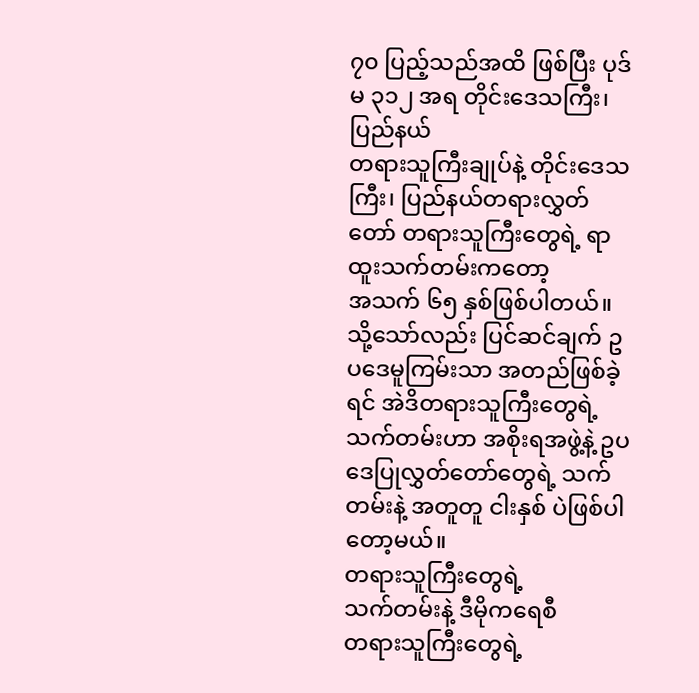၇၀ ပြည့်သည်အထိ ဖြစ်ပြီး ပုဒ်မ ၃၁၂ အရ တိုင်းဒေသကြီး၊ ပြည်နယ်
တရားသူကြီးချုပ်နဲ့ တိုင်းဒေသကြီး၊ ပြည်နယ်တရားလွှတ်တော် တရားသူကြီးတွေရဲ့ ရာထူးသက်တမ်းကတော့
အသက် ၆၅ နှစ်ဖြစ်ပါတယ်။ သို့သော်လည်း ပြင်ဆင်ချက် ဥပဒေမူကြမ်းသာ အတည်ဖြစ်ခဲ့ရင် အဲဒိတရားသူကြီးတွေရဲ့
သက်တမ်းဟာ အစိုးရအဖွဲ့နဲ့ ဥပဒေပြုလွှတ်တော်တွေရဲ့ သက်တမ်းနဲ့ အတူတူ ငါးနှစ် ပဲဖြစ်ပါတော့မယ်။
တရားသူကြီးတွေရဲ့
သက်တမ်းနဲ့ ဒီမိုကရေစီ
တရားသူကြီးတွေရဲ့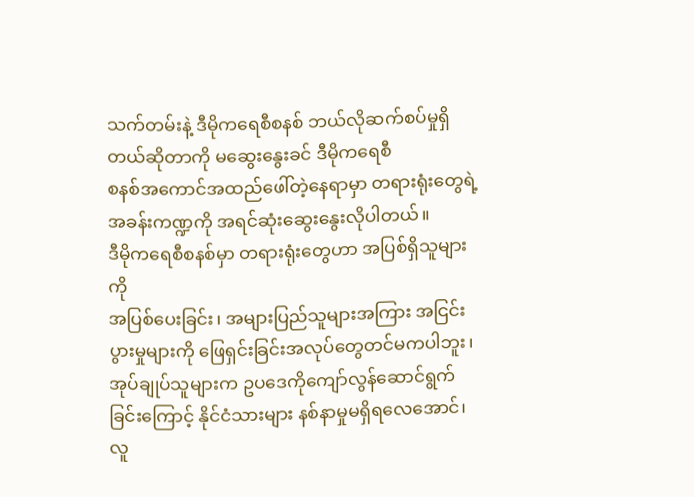သက်တမ်းနဲ့ ဒီမိုကရေစီစနစ် ဘယ်လိုဆက်စပ်မှုရှိတယ်ဆိုတာကို မဆွေးနွေးခင် ဒီမိုကရေစီ
စနစ်အကောင်အထည်ဖေါ်တဲ့နေရာမှာ တရားရုံးတွေရဲ့ အခန်းကဏ္ဍကို အရင်ဆုံးဆွေးနွေးလိုပါတယ်။
ဒီမိုကရေစီစနစ်မှာ တရားရုံးတွေဟာ အပြစ်ရှိသူများကို
အပြစ်ပေးခြင်း၊ အများပြည်သူများအကြား အငြင်းပွားမှုများကို ဖြေရှင်းခြင်းအလုပ်တွေတင်မကပါဘူး၊
အုပ်ချုပ်သူများက ဥပဒေကိုကျော်လွန်ဆောင်ရွက်ခြင်းကြောင့် နိုင်ငံသားများ နစ်နာမှုမရှိရလေအောင်၊ လူ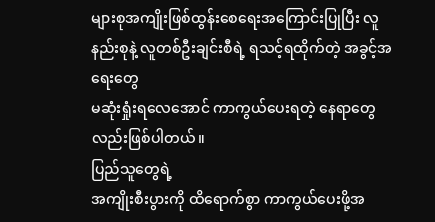များစုအကျိုးဖြစ်ထွန်းစေရေးအကြောင်းပြုပြီး လူနည်းစုနဲ့ လူတစ်ဦးချင်းစီရဲ့ ရသင့်ရထိုက်တဲ့ အခွင့်အရေးတွေ
မဆုံးရှုံးရလေအောင် ကာကွယ်ပေးရတဲ့ နေရာတွေလည်းဖြစ်ပါတယ်။
ပြည်သူတွေရဲ့
အကျိုးစီးပွားကို ထိရောက်စွာ ကာကွယ်ပေးဖို့အ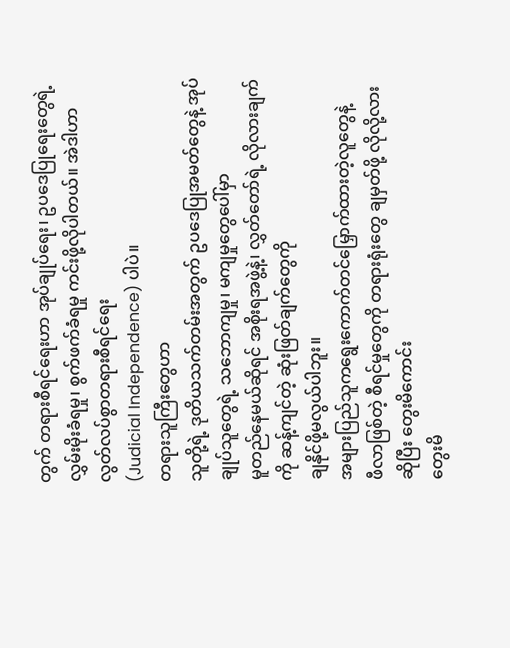တွက် တရားစီရင်ရေးဟာ အုပ်ချုပ်ရေး၊ ဥပဒေပြုရေးတွေရဲ့
လွှမ်းမိုးခံရမှု၊ စွက်ဖက်ခံရမှု ကင်းဖို့လိုပါတယ်။ အဲဒါဟာ လွတ်လပ်စွာတရားစီရင်ရေး
(Judicial Independence) ပါပဲ။
တရားသူကြီးတွေဟာ
သူတို့ရဲ့ ဒုတိယသက်တမ်းအတွက် ဥပဒေပြုအမတ်တွေနဲ့ အုပ်ချုပ်သူတွေရဲ့ သဘောကျမှု၊ မကျမှုတွေပေါ်မှာ
မူတည်နေမယ်ဆိုရင် အစိုးရအဖွဲ့နဲ့၊ လွှတ်တော်ရဲ့ လိုလားချက်ကို ဆန့်ကျင်တဲ့ ဆုံးဖြတ်ချက်တွေကို
ချနိုင်ဖို့မလွယ်ပါဘူး။
အများပြည်သူကရွေးကောက်တင်မြှောက်ထားတဲ့လူတွေနဲ့
ဖီလာဖြစ်တဲ့ စီရင်မှုတွေကို တရားရုံးတွေ ချမှတ်ဖို့ လိုလို့လား ဆိုပြီး တွေးမိကောင်း
တွေးမိ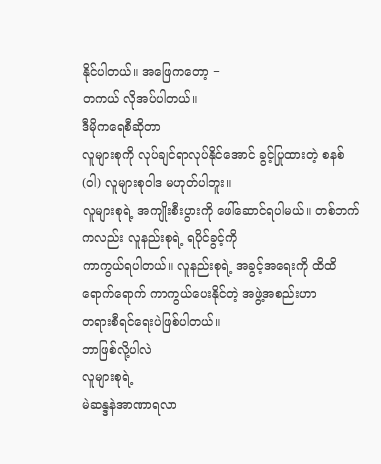နိုင်ပါတယ်။ အဖြေကတော့ −
တကယ် လိုအပ်ပါတယ်။
ဒီမိုကရေစီဆိုတာ
လူများစုကို လုပ်ချင်ရာလုပ်နိုင်အောင် ခွင့်ပြုထားတဲ့ စနစ်(ဝါ) လူများစုဝါဒ မဟုတ်ပါဘူး။
လူများစုရဲ့ အကျိုးစီးပွားကို ဖေါ်ဆောင်ရပါမယ်။ တစ်ဘက်ကလည်း လူနည်းစုရဲ့ ရပိုင်ခွင့်ကို
ကာကွယ်ရပါတယ်။ လူနည်းစုရဲ့ အခွင့်အရေးကို ထိထိရောက်ရောက် ကာကွယ်ပေးနိုင်တဲ့ အဖွဲ့အစည်းဟာ
တရားစီရင်ရေးပဲဖြစ်ပါတယ်။
ဘာဖြစ်လို့ပါလဲ
လူများစုရဲ့
မဲဆန္ဒနဲအာဏာရလာ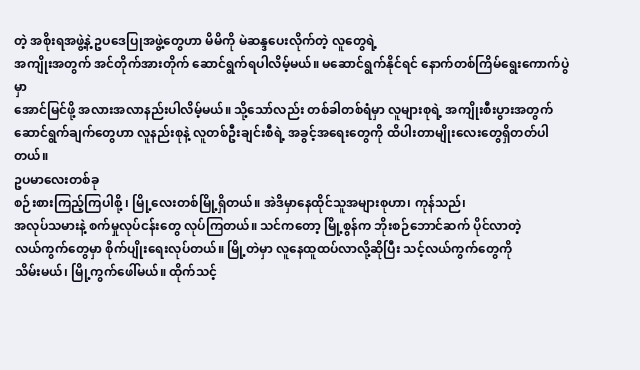တဲ့ အစိုးရအဖွဲ့နဲ့ ဥပဒေပြုအဖွဲ့တွေဟာ မိမိကို မဲဆန္ဒပေးလိုက်တဲ့ လူတွေရဲ့
အကျိုးအတွက် အင်တိုက်အားတိုက် ဆောင်ရွက်ရပါလိမ့်မယ်။ မဆောင်ရွက်နိုင်ရင် နောက်တစ်ကြိမ်ရွေးကောက်ပွဲမှာ
အောင်မြင်ဖို့ အလားအလာနည်းပါလိမ့်မယ်။ သို့သော်လည်း တစ်ခါတစ်ရံမှာ လူများစုရဲ့ အကျိုးစီးပွားအတွက်
ဆောင်ရွက်ချက်တွေဟာ လူနည်းစုနဲ့ လူတစ်ဦးချင်းစီရဲ့ အခွင့်အရေးတွေကို ထိပါးတာမျိုးလေးတွေရှိတတ်ပါတယ်။
ဥပမာလေးတစ်ခု
စဉ်းစားကြည့်ကြပါစို့ ၊ မြို့လေးတစ်မြို့ရှိတယ်။ အဲဒိမှာနေထိုင်သူအများစုဟာ၊ ကုန်သည်၊
အလုပ်သမားနဲ့ စက်မှုလုပ်ငန်းတွေ လုပ်ကြတယ်။ သင်ကတော့ မြို့စွန်က ဘိုးစဉ်ဘောင်ဆက် ပိုင်လာတဲ့
လယ်ကွက်တွေမှာ စိုက်ပျိုးရေးလုပ်တယ်။ မြို့တဲမှာ လူနေထူထပ်လာလို့ဆိုပြီး သင့်လယ်ကွက်တွေကို
သိမ်းမယ်၊ မြို့ကွက်ဖေါ်မယ်။ ထိုက်သင့်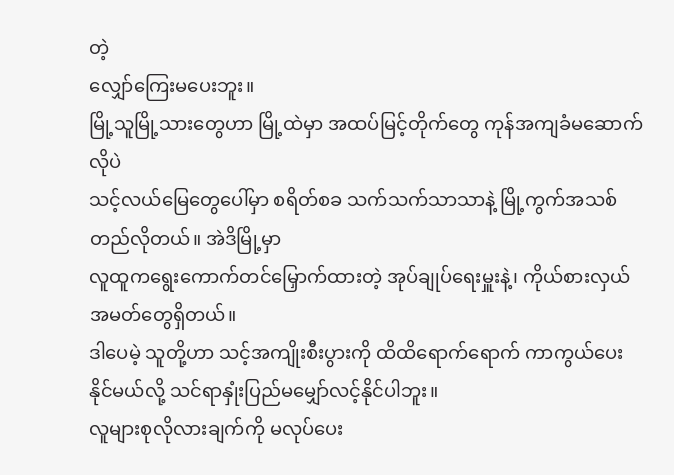တဲ့
လျှော်ကြေးမပေးဘူး။
မြို့သူမြို့သားတွေဟာ မြို့ထဲမှာ အထပ်မြင့်တိုက်တွေ ကုန်အကျခံမဆောက်လိုပဲ
သင့်လယ်မြေတွေပေါ်မှာ စရိတ်စခ သက်သက်သာသာနဲ့ မြို့ကွက်အသစ်တည်လိုတယ်။ အဲဒိမြို့မှာ
လူထူကရွေးကောက်တင်မြှောက်ထားတဲ့ အုပ်ချုပ်ရေးမှူးနဲ့၊ ကိုယ်စားလှယ် အမတ်တွေရှိတယ်။
ဒါပေမဲ့ သူတို့ဟာ သင့်အကျိုးစီးပွားကို ထိထိရောက်ရောက် ကာကွယ်ပေးနိုင်မယ်လို့ သင်ရာနှုံးပြည်မမျှော်လင့်နိုင်ပါဘူး။
လူများစုလိုလားချက်ကို မလုပ်ပေး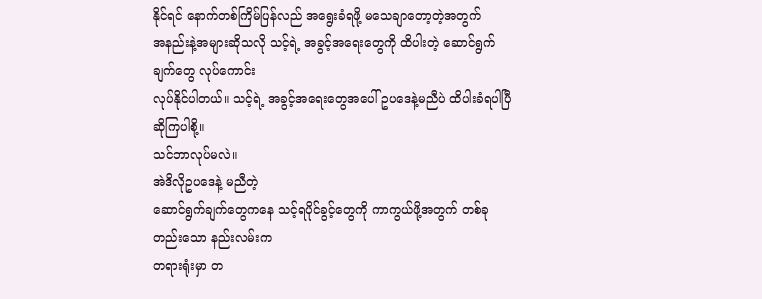နိုင်ရင် နောက်တစ်ကြိမ်ပြန်လည် အရွေးခံရဖို့ မသေချာတော့တဲ့အတွက်
အနည်းနဲ့အများဆိုသလို သင့်ရဲ့ အခွင့်အရေးတွေကို ထိပါးတဲ့ ဆောင်ရွက်ချက်တွေ လုပ်ကောင်း
လုပ်နိုင်ပါတယ်။ သင့်ရဲ့ အခွင့်အရေးတွေအပေါ် ဥပဒေနဲ့မညီပဲ ထိပါးခံရပါပြီဆိုကြပါစို့။
သင်ဘာလုပ်မလဲ။
အဲဒိလိုဥပဒေနဲ့ မညီတဲ့
ဆောင်ရွက်ချက်တွေကနေ သင့်ရပိုင်ခွင့်တွေကို ကာကွယ်ဖို့အတွက် တစ်ခုတည်းသော နည်းလမ်းက
တရားရုံးမှာ တ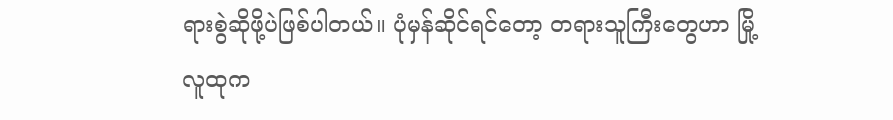ရားစွဲဆိုဖို့ပဲဖြစ်ပါတယ်။ ပုံမှန်ဆိုင်ရင်တော့ တရားသူကြီးတွေဟာ မြို့လူထုက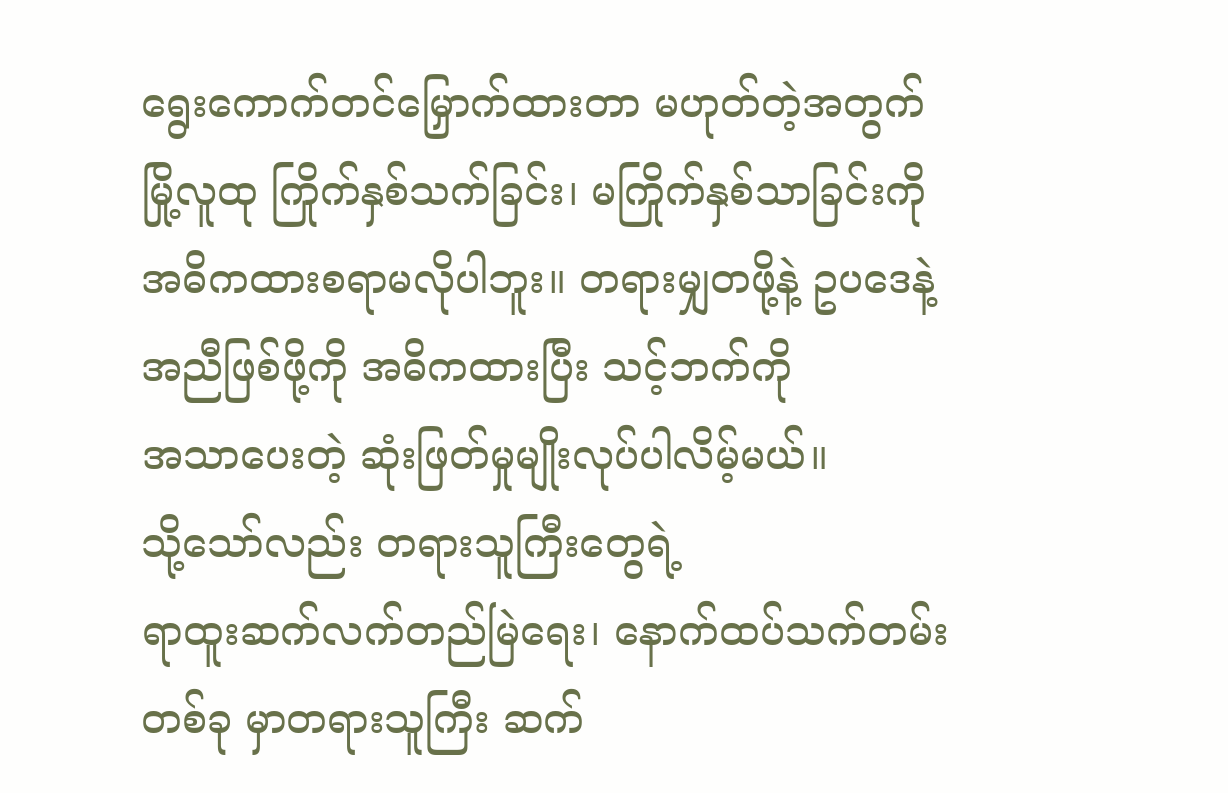ရွေးကောက်တင်မြှောက်ထားတာ မဟုတ်တဲ့အတွက် မြို့လူထု ကြိုက်နှစ်သက်ခြင်း၊ မကြိုက်နှစ်သာခြင်းကို
အဓိကထားစရာမလိုပါဘူး။ တရားမျှတဖို့နဲ့ ဥပဒေနဲ့ အညီဖြစ်ဖို့ကို အဓိကထားပြီး သင့်ဘက်ကို
အသာပေးတဲ့ ဆုံးဖြတ်မှုမျိုးလုပ်ပါလိမ့်မယ်။
သို့သော်လည်း တရားသူကြီးတွေရဲ့
ရာထူးဆက်လက်တည်မြဲရေး၊ နောက်ထပ်သက်တမ်းတစ်ခု မှာတရားသူကြီး ဆက်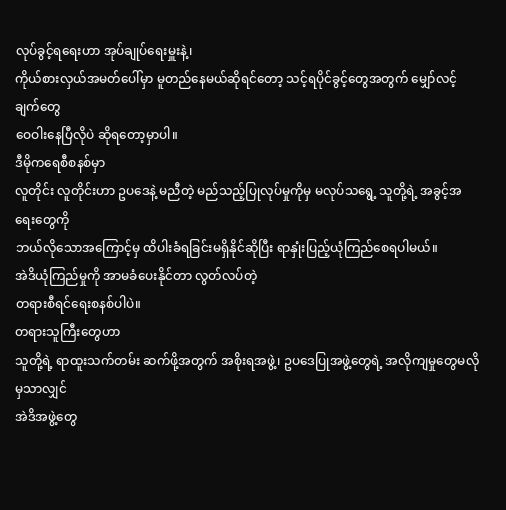လုပ်ခွင့်ရရေးဟာ အုပ်ချုပ်ရေးမှူးနဲ့၊
ကိုယ်စားလှယ်အမတ်ပေါ်မှာ မူတည်နေမယ်ဆိုရင်တော့ သင့်ရပိုင်ခွင့်တွေအတွက် မျှော်လင့်ချက်တွေ
ဝေဝါးနေပြီလိုပဲ ဆိုရတော့မှာပါ။
ဒီမိုကရေစီစနစ်မှာ
လူတိုင်း လူတိုင်းဟာ ဥပဒေနဲ့ မညီတဲ့ မည်သည့်ပြုလုပ်မှုကိုမှ မလုပ်သရွေ့ သူတို့ရဲ့ အခွင့်အရေးတွေကို
ဘယ်လိုသောအကြောင့်မှ ထိပါးခံရခြင်းမရှိနိုင်ဆိုပြီး ရာနှုံးပြည့်ယုံကြည်စေရပါမယ်။
အဲဒိယုံကြည်မှုကို အာမခံပေးနိုင်တာ လွတ်လပ်တဲ့
တရားစီရင်ရေးစနစ်ပါပဲ။
တရားသူကြီးတွေဟာ
သူတို့ရဲ့ ရာထူးသက်တမ်း ဆက်ဖို့အတွက် အစိုးရအဖွဲ့၊ ဥပဒေပြုအဖွဲ့တွေရဲ့ အလိုကျမှုတွေမလိုမှသာလျှင်
အဲဒိအဖွဲ့တွေ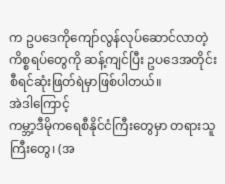က ဥပဒေကိုကျော်လွန်လုပ်ဆောင်လာတဲ့ ကိစ္စရပ်တွေကို ဆန့်ကျင်ပြီး ဥပဒေအတိုင်း
စီရင်ဆုံးဖြတ်ရဲမှာဖြစ်ပါတယ်။
အဲဒါကြောင့်
ကမ္ဘာ့ဒီမိုကရေစီနိုင်ငံကြီးတွေမှာ တရားသူကြီးတွေ၊ (အ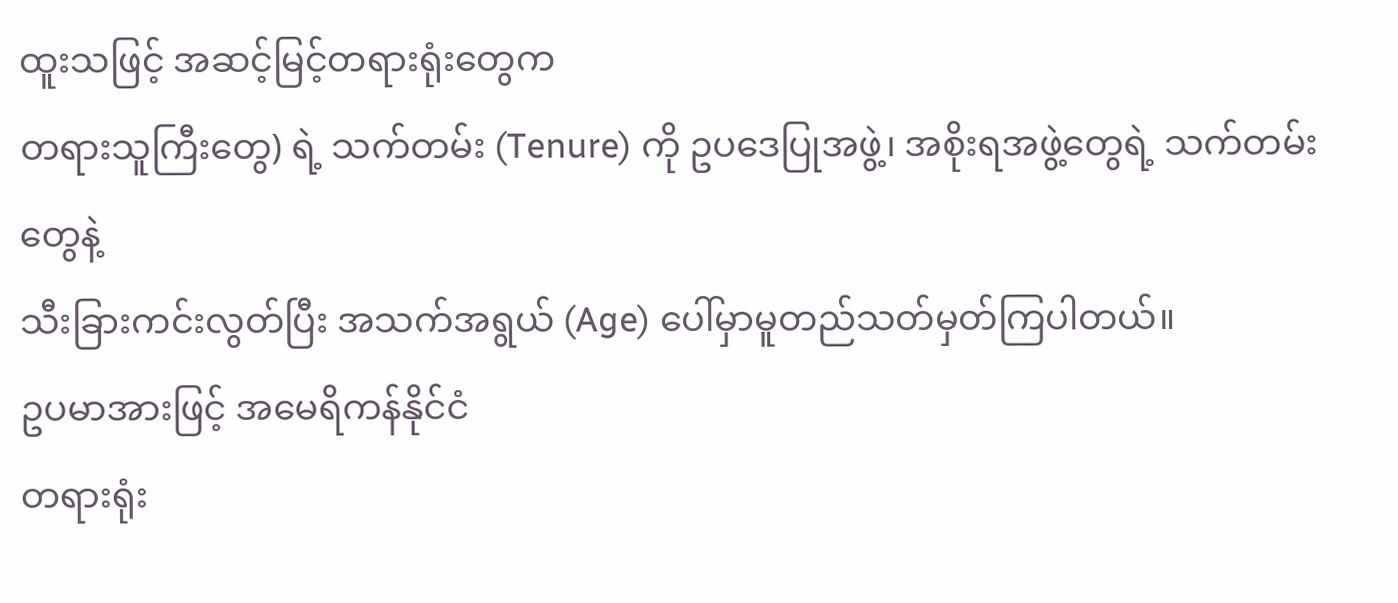ထူးသဖြင့် အဆင့်မြင့်တရားရုံးတွေက
တရားသူကြီးတွေ) ရဲ့ သက်တမ်း (Tenure) ကို ဥပဒေပြုအဖွဲ့၊ အစိုးရအဖွဲ့တွေရဲ့ သက်တမ်းတွေနဲ့
သီးခြားကင်းလွတ်ပြီး အသက်အရွယ် (Age) ပေါ်မှာမူတည်သတ်မှတ်ကြပါတယ်။
ဥပမာအားဖြင့် အမေရိကန်နိုင်ငံ
တရားရုံး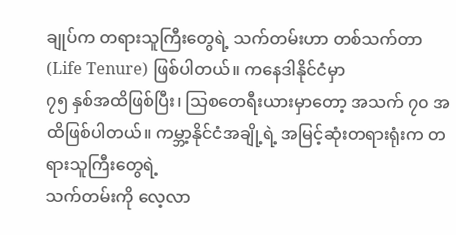ချုပ်က တရားသူကြီးတွေရဲ့ သက်တမ်းဟာ တစ်သက်တာ (Life Tenure) ဖြစ်ပါတယ်။ ကနေဒါနိုင်ငံမှာ
၇၅ နှစ်အထိဖြစ်ပြီး၊ သြစတေရီးယားမှာတော့ အသက် ၇၀ အထိဖြစ်ပါတယ်။ ကမ္ဘာ့နိုင်ငံအချို့ရဲ့ အမြင့်ဆုံးတရားရုံးက တရားသူကြီးတွေရဲ့
သက်တမ်းကို လေ့လာ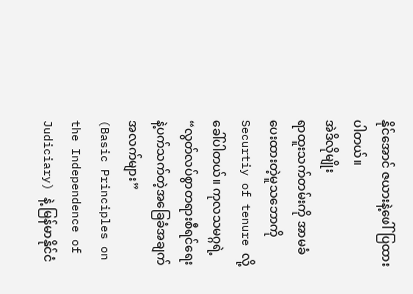နိုင်အောင် ဇယားနဲ့ဖေါ်ပြထားပါတယ်။
အဲဒိလိုမျိုး
ရာထူးသက်တမ်းကို အာမခံပေးထားတဲ့မူသဘောကို Securtiy of tenure လို့ခေါ်ပါတယ်။ ကုလသမဂ္ဂရဲ့ “လွတ်လပ်စွာတရားစီရင်ရေးနဲ့ပက်သက်တဲ့အခြေခံအချက်အလက်များ”
(Basic Principles on the Independence of Judiciary) နဲ့ မြန်မာနိုင်ငံ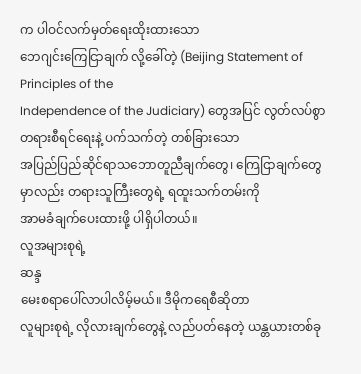က ပါဝင်လက်မှတ်ရေးထိုးထားသော
ဘေဂျင်းကြေငြာချက် လို့ခေါ်တဲ့ (Beijing Statement of Principles of the
Independence of the Judiciary) တွေအပြင် လွတ်လပ်စွာတရားစီရင်ရေးနဲ့ ပက်သက်တဲ့ တစ်ခြားသော
အပြည်ပြည်ဆိုင်ရာသဘောတူညီချက်တွေ၊ ကြေငြာချက်တွေမှာလည်း တရားသူကြီးတွေရဲ့ ရထူးသက်တမ်းကို
အာမခံချက်ပေးထားဖို့ ပါရှိပါတယ်။
လူအများစုရဲ့
ဆန္ဒ
မေးစရာပေါ်လာပါလိမ့်မယ်။ ဒီမိုကရေစီဆိုတာ
လူများစုရဲ့ လိုလားချက်တွေနဲ့ လည်ပတ်နေတဲ့ ယန္တယားတစ်ခု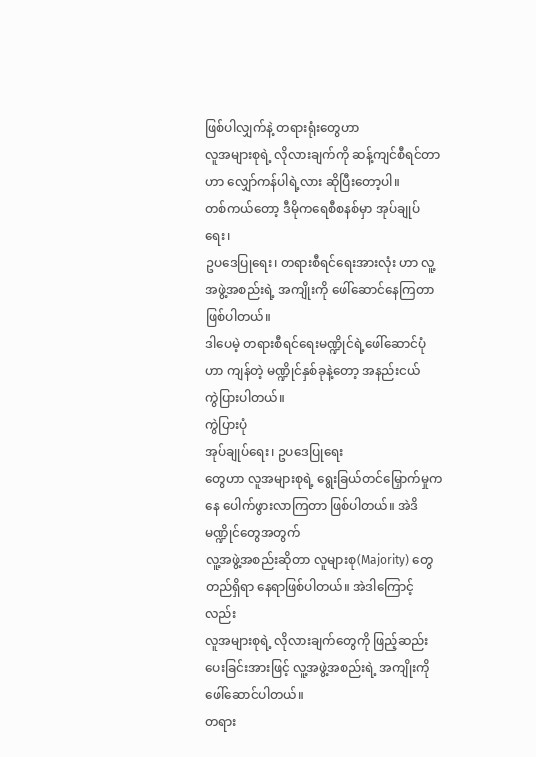ဖြစ်ပါလျှက်နဲ့ တရားရုံးတွေဟာ
လူအများစုရဲ့ လိုလားချက်ကို ဆန့်ကျင်စီရင်တာဟာ လျှော်ကန်ပါရဲ့လား ဆိုပြီးတော့ပါ။
တစ်ကယ်တော့ ဒီမိုကရေစီစနစ်မှာ အုပ်ချုပ်ရေး၊
ဥပဒေပြုရေး၊ တရားစီရင်ရေးအားလုံး ဟာ လူ့အဖွဲ့အစည်းရဲ့ အကျိုးကို ဖေါ်ဆောင်နေကြတာဖြစ်ပါတယ်။
ဒါပေမဲ့ တရားစီရင်ရေးမဏ္ဍိုင်ရဲ့ဖေါ်ဆောင်ပုံဟာ ကျန်တဲ့ မဏ္ဍိုင်နှစ်ခုနဲ့တော့ အနည်းငယ်
ကွဲပြားပါတယ်။
ကွဲပြားပုံ
အုပ်ချုပ်ရေး၊ ဥပဒေပြုရေး
တွေဟာ လူအများစုရဲ့ ရွေးခြယ်တင်မြှောက်မှုကနေ ပေါက်ဖွားလာကြတာ ဖြစ်ပါတယ်။ အဲဒိမဏ္ဍိုင်တွေအတွက်
လူ့အဖွဲ့အစည်းဆိုတာ လူများစု(Majority) တွေတည်ရှိရာ နေရာဖြစ်ပါတယ်။ အဲဒါကြောင့်လည်း
လူအများစုရဲ့ လိုလားချက်တွေကို ဖြည့်ဆည်းပေးခြင်းအားဖြင့် လူ့အဖွဲ့အစည်းရဲ့ အကျိုးကို
ဖေါ်ဆောင်ပါတယ်။
တရား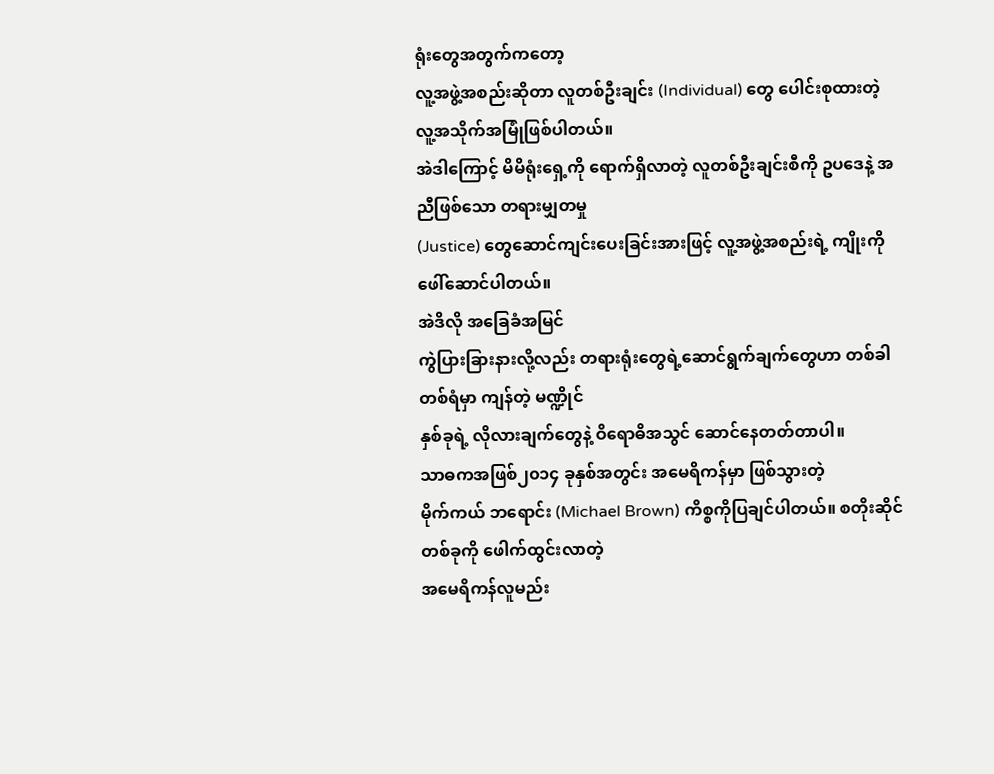ရုံးတွေအတွက်ကတော့
လူ့အဖွဲ့အစည်းဆိုတာ လူတစ်ဦးချင်း (Individual) တွေ ပေါင်းစုထားတဲ့ လူ့အသိုက်အမြုံဖြစ်ပါတယ်။
အဲဒါကြောင့် မိမိရုံးရှေ့ကို ရောက်ရှိလာတဲ့ လူတစ်ဦးချင်းစီကို ဥပဒေနဲ့ အညီဖြစ်သော တရားမျှတမှု
(Justice) တွေဆောင်ကျင်းပေးခြင်းအားဖြင့် လူ့အဖွဲ့အစည်းရဲ့ ကျိုးကို ဖေါ်ဆောင်ပါတယ်။
အဲဒိလို အခြေခံအမြင်
ကွဲပြားခြားနားလို့လည်း တရားရုံးတွေရဲ့ဆောင်ရွက်ချက်တွေဟာ တစ်ခါတစ်ရံမှာ ကျန်တဲ့ မဏ္ဍိုင်
နှစ်ခုရဲ့ လိုလားချက်တွေနဲ့ ဝိရောဓိအသွင် ဆောင်နေတတ်တာပါ။
သာဓကအဖြစ်၂၀၁၄ ခုနှစ်အတွင်း အမေရိကန်မှာ ဖြစ်သွားတဲ့
မိုက်ကယ် ဘရောင်း (Michael Brown) ကိစ္စကိုပြချင်ပါတယ်။ စတိုးဆိုင်တစ်ခုကို ဖေါက်ထွင်းလာတဲ့
အမေရိကန်လူမည်း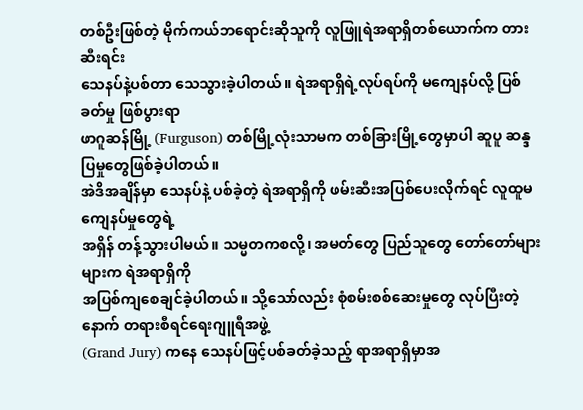တစ်ဦးဖြစ်တဲ့ မိုက်ကယ်ဘရောင်းဆိုသူကို လူဖြူရဲအရာရှိတစ်ယောက်က တားဆီးရင်း
သေနပ်နဲ့ပစ်တာ သေသွားခဲ့ပါတယ်။ ရဲအရာရှိရဲ့လုပ်ရပ်ကို မကျေနပ်လို့ ပြစ်ခတ်မှု ဖြစ်ပွားရာ
ဖာဂူဆန်မြို့ (Furguson) တစ်မြို့လုံးသာမက တစ်ခြားမြို့တွေမှာပါ ဆူပူ ဆန္ဒပြမှုတွေဖြစ်ခဲ့ပါတယ်။
အဲဒိအချိန်မှာ သေနပ်နဲ့ ပစ်ခဲ့တဲ့ ရဲအရာရှိကို ဖမ်းဆီးအပြစ်ပေးလိုက်ရင် လူထူမကျေနပ်မှုတွေရဲ့
အရှိန် တန့်သွားပါမယ်။ သမ္မတကစလို့၊ အမတ်တွေ ပြည်သူတွေ တော်တော်များများက ရဲအရာရှိကို
အပြစ်ကျစေချင်ခဲ့ပါတယ်။ သို့သော်လည်း စုံစမ်းစစ်ဆေးမှုတွေ လုပ်ပြီးတဲ့နောက် တရားစီရင်ရေးဂျူရီအဖွဲ့
(Grand Jury) ကနေ သေနပ်ဖြင့်ပစ်ခတ်ခဲ့သည့် ရာအရာရှိမှာအ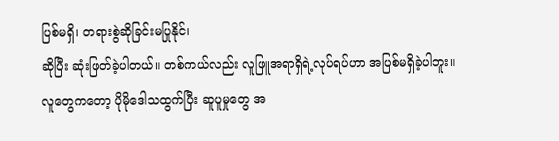ပြစ်မရှိ၊ တရားစွဲဆိုခြင်းမပြုနိုင်၊
ဆိုပြီး ဆုံးဖြတ်ခဲ့ပါတယ်။ တစ်ကယ်လည်း လူဖြူအရာရှိရဲ့လုပ်ရပ်ဟာ အပြစ်မရှိခဲ့ပါဘူး။
လူတွေကတော့ ပိုမိုဒေါသထွက်ပြီး ဆူပူမှုတွေ အ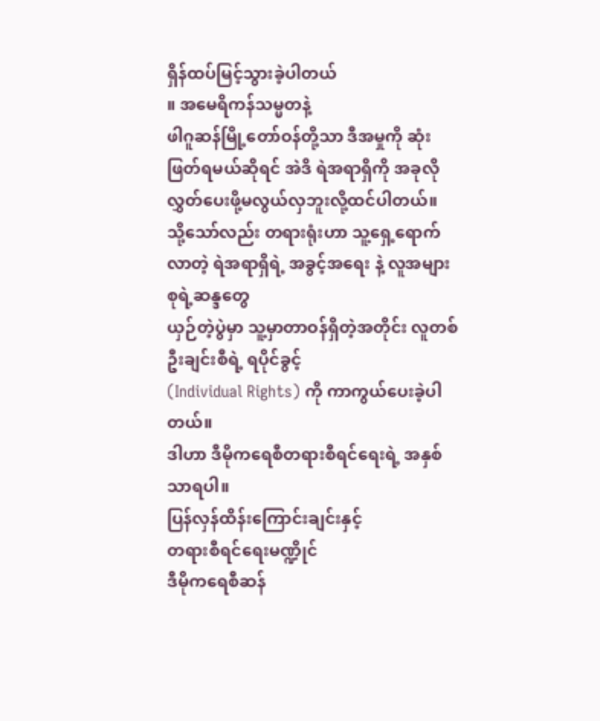ရှိန်ထပ်မြင့်သွားခဲ့ပါတယ်
။ အမေရိကန်သမ္မတနဲ့
ဖါဂူဆန်မြို့တော်ဝန်တို့သာ ဒီအမှုကို ဆုံးဖြတ်ရမယ်ဆိုရင် အဲဒိ ရဲအရာရှိကို အခုလို လွှတ်ပေးဖို့မလွယ်လှဘူးလို့ထင်ပါတယ်။
သို့သော်လည်း တရားရုံးဟာ သူ့ရှေ့ရောက်လာတဲ့ ရဲအရာရှိရဲ့ အခွင့်အရေး နဲ့ လူအများစုရဲ့ဆန္ဒတွေ
ယှဉ်တဲ့ပွဲမှာ သူ့မှာတာဝန်ရှိတဲ့အတိုင်း လူတစ်ဦးချင်းစီရဲ့ ရပိုင်ခွင့်
(Individual Rights) ကို ကာကွယ်ပေးခဲ့ပါတယ်။
ဒါဟာ ဒီမိုကရေစီတရားစီရင်ရေးရဲ့ အနှစ်သာရပါ။
ပြန်လှန်ထိန်းကြောင်းချင်းနှင့်
တရားစီရင်ရေးမဏ္ဍိုင်
ဒီမိုကရေစီဆန်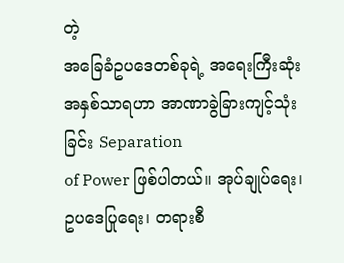တဲ့
အခြေခံဥပဒေတစ်ခုရဲ့ အရေးကြီးဆုံးအနှစ်သာရဟာ အာဏာခွဲခြားကျင့်သုံးခြင်း Separation
of Power ဖြစ်ပါတယ်။ အုပ်ချုပ်ရေး၊ ဥပဒေပြုရေး၊ တရားစီ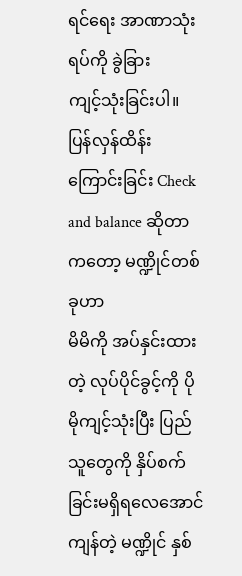ရင်ရေး အာဏာသုံးရပ်ကို ခွဲခြား
ကျင့်သုံးခြင်းပါ။ ပြန်လှန်ထိန်းကြောင်းခြင်း Check and balance ဆိုတာကတော့ မဏ္ဍိုင်တစ်ခုဟာ
မိမိကို အပ်နှင်းထားတဲ့ လုပ်ပိုင်ခွင့်ကို ပိုမိုကျင့်သုံးပြီး ပြည်သူတွေကို နှိပ်စက်ခြင်းမရှိရလေအောင်
ကျန်တဲ့ မဏ္ဍိုင် နှစ်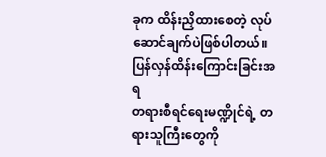ခုက ထိန်းညှိထားစေတဲ့ လုပ်ဆောင်ချက်ပဲဖြစ်ပါတယ်။ ပြန်လှန်ထိန်းကြောင်းခြင်းအရ
တရားစီရင်ရေးမဏ္ဍိုင်ရဲ့ တရားသူကြီးတွေကို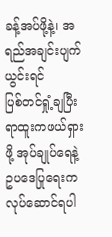ခန့်အပ်ဖို့နဲ့၊ အရည်အချင်းပျက်ယွင်းရင်
ပြစ်တင်ရှုံ့ချပြီး ရာထူးကဖယ်ရှားဖို့ အုပ်ချုပ်ရေနဲ့ ဥပဒေပြုရေးက လုပ်ဆောင်ရပါ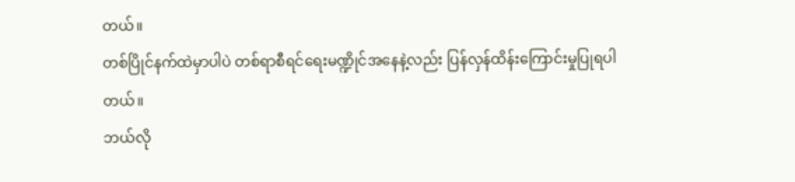တယ်။
တစ်ပြိုင်နက်ထဲမှာပါပဲ တစ်ရာစီရင်ရေးမဏ္ဍိုင်အနေနဲ့လည်း ပြန်လှန်ထိန်းကြောင်းမှုပြုရပါတယ်။
ဘယ်လို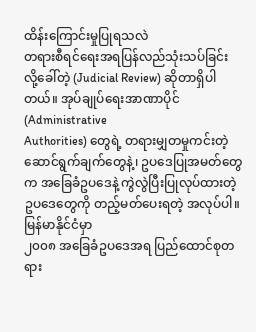ထိန်းကြောင်းမှုပြုရသလဲ
တရားစီရင်ရေးအရပြန်လည်သုံးသပ်ခြင်း
လို့ခေါ်တဲ့ (Judicial Review) ဆိုတာရှိပါတယ်။ အုပ်ချုပ်ရေးအာဏာပိုင်(Administrative
Authorities) တွေရဲ့ တရားမျှတမှုကင်းတဲ့ ဆောင်ရွက်ချက်တွေနဲ့၊ ဥပဒေပြုအမတ်တွေက အခြေခံဥပဒေနဲ့ ကွဲလွဲပြီးပြုလုပ်ထားတဲ့
ဥပဒေတွေကို တည့်မတ်ပေးရတဲ့ အလုပ်ပါ။
မြန်မာနိုင်ငံမှာ
၂၀၀၈ အခြေခံဥပဒေအရ ပြည်ထောင်စုတရား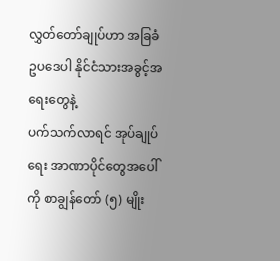လွှတ်တော်ချုပ်ဟာ အခြခံဥပဒေပါ နိုင်ငံသားအခွင့်အရေးတွေနဲ့
ပက်သက်လာရင် အုပ်ချုပ်ရေး အာဏာပိုင်တွေအပေါ်ကို စာချွန်တော် (၅) မျိုး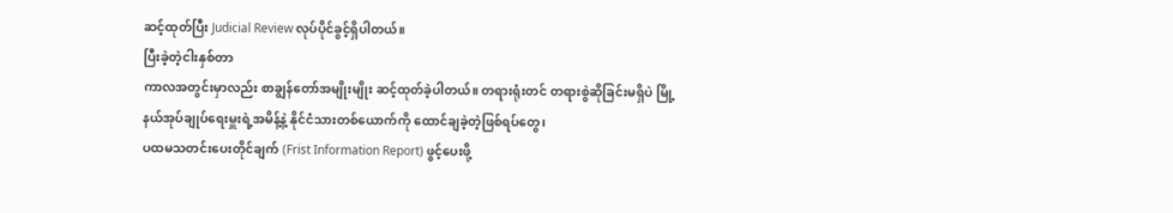ဆင့်ထုတ်ပြီး Judicial Review လုပ်ပိုင်ခွင့်ရှိပါတယ်။
ပြီးခဲ့တဲ့ငါးနှစ်တာ
ကာလအတွင်းမှာလည်း စာချွန်တော်အမျိုးမျိုး ဆင့်ထုတ်ခဲ့ပါတယ်။ တရားရုံးတင် တရားစွဲဆိုခြင်းမရှိပဲ မြို့နယ်အုပ်ချုပ်ရေးမှူးရဲ့အမိန့်နဲ့ နိုင်ငံသားတစ်ယောက်ကို ထောင်ချခဲ့တဲ့ဖြစ်ရပ်တွေ၊
ပထမသတင်းပေးတိုင်ချက် (Frist Information Report) ဖွင့်ပေးဖို့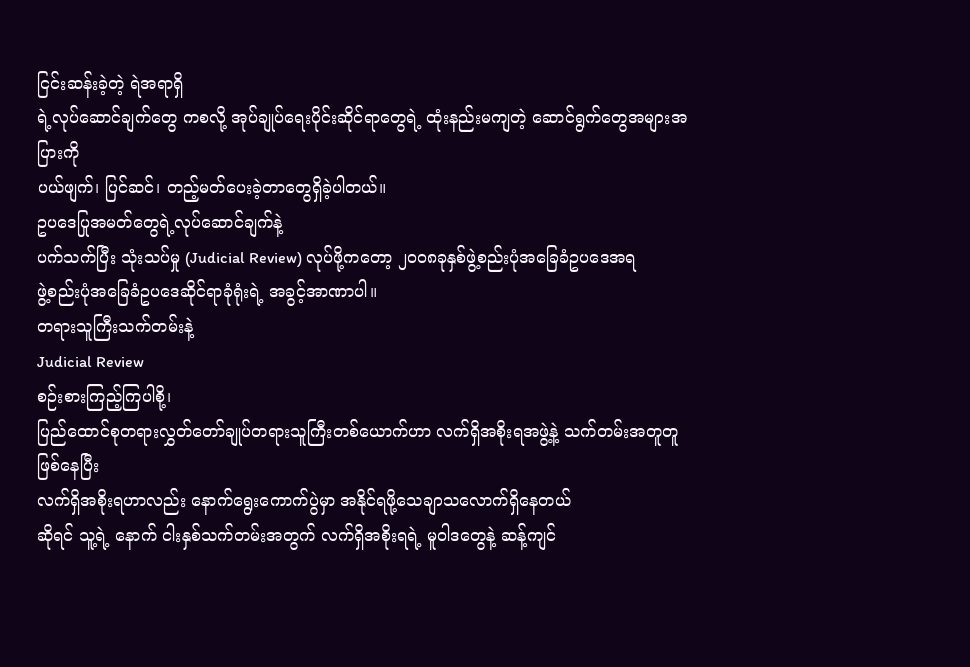ငြင်းဆန်းခဲ့တဲ့ ရဲအရာရှိ
ရဲ့လုပ်ဆောင်ချက်တွေ ကစလို့ အုပ်ချုပ်ရေးပိုင်းဆိုင်ရာတွေရဲ့ ထုံးနည်းမကျတဲ့ ဆောင်ရွက်တွေအများအပြားကို
ပယ်ဖျက်၊ ပြင်ဆင်၊ တည့်မတ်ပေးခဲ့တာတွေရှိခဲ့ပါတယ်။
ဥပဒေပြုအမတ်တွေရဲ့လုပ်ဆောင်ချက်နဲ့
ပက်သက်ပြီး သုံးသပ်မှု (Judicial Review) လုပ်ဖို့ကတော့ ၂၀၀၈ခုနှစ်ဖွဲ့စည်းပုံအခြေခံဥပဒေအရ
ဖွဲ့စည်းပုံအခြေခံဥပဒေဆိုင်ရာခုံရုံးရဲ့ အခွင့်အာဏာပါ။
တရားသူကြီးသက်တမ်းနဲ့
Judicial Review
စဉ်းစားကြည့်ကြပါစို့၊
ပြည်ထောင်စုတရားလွှတ်တော်ချုပ်တရားသူကြီးတစ်ယောက်ဟာ လက်ရှိအစိုးရအဖွဲ့နဲ့ သက်တမ်းအတူတူဖြစ်နေပြီး
လက်ရှိအစိုးရဟာလည်း နောက်ရွေးကောက်ပွဲမှာ အနိုင်ရဖို့သေချာသလောက်ရှိနေတယ်
ဆိုရင် သူ့ရဲ့ နောက် ငါးနှစ်သက်တမ်းအတွက် လက်ရှိအစိုးရရဲ့ မူဝါဒတွေနဲ့ ဆန့်ကျင်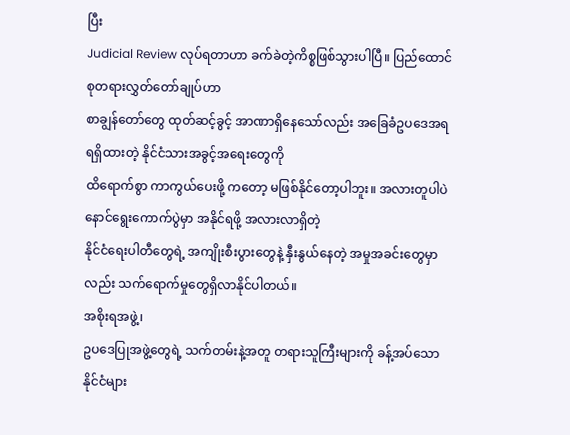ပြီး
Judicial Review လုပ်ရတာဟာ ခက်ခဲတဲ့ကိစ္စဖြစ်သွားပါပြီ။ ပြည်ထောင်စုတရားလွှတ်တော်ချုပ်ဟာ
စာချွန်တော်တွေ ထုတ်ဆင့်ခွင့် အာဏာရှိနေသော်လည်း အခြေခံဥပဒေအရ ရရှိထားတဲ့ နိုင်ငံသားအခွင့်အရေးတွေကို
ထိရောက်စွာ ကာကွယ်ပေးဖို့ ကတော့ မဖြစ်နိုင်တော့ပါဘူး။ အလားတူပါပဲ နောင်ရွေးကောက်ပွဲမှာ အနိုင်ရဖို့ အလားလာရှိတဲ့
နိုင်ငံရေးပါတီတွေရဲ့ အကျိုးစီးပွားတွေနဲ့ နှီးနွယ်နေတဲ့ အမှုအခင်းတွေမှာလည်း သက်ရောက်မှုတွေရှိလာနိုင်ပါတယ်။
အစိုးရအဖွဲ့၊
ဥပဒေပြုအဖွဲ့တွေရဲ့ သက်တမ်းနဲ့အတူ တရားသူကြီးများကို ခန့်အပ်သောနိုင်ငံများ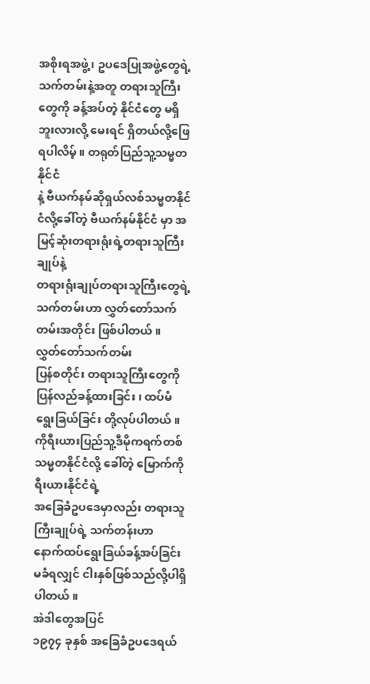အစိုးရအဖွဲ့ ၊ ဥပဒေပြုအဖွဲ့တွေရဲ့
သက်တမ်းနဲ့အတူ တရားသူကြီးတွေကို ခန့်အပ်တဲ့ နိုင်ငံတွေ မရှိဘူးလားလို့ မေးရင် ရှိတယ်လို့ဖြေရပါလိမ့်။ တရုတ်ပြည်သူ့သမ္မတနိုင်ငံ
နဲ့ ဗီယက်နမ်ဆိုရှယ်လစ်သမ္မတနိုင်ငံလို့ခေါ်တဲ့ ဗီယက်နမ်နိုင်ငံ မှာ အမြင့်ဆုံးတရားရုံးရဲ့တရားသူကြီးချုပ်နဲ့
တရားရုံးချုပ်တရားသူကြီးတွေရဲ့ သက်တမ်းဟာ လွှတ်တော်သက်တမ်းအတိုင်း ဖြစ်ပါတယ်။
လွှတ်တော်သက်တမ်း
ပြန်စတိုင်း တရားသူကြီးတွေကို ပြန်လည်ခန့်ထားခြင်း၊ ထပ်မံရွေးခြယ်ခြင်း တို့လုပ်ပါတယ်။
ကိုရီးယားပြည်သူ့ဒီမိုကရက်တစ် သမ္မတနိုင်ငံလို့ ခေါ်တဲ့ မြောက်ကိုရီးယားနိုင်ငံရဲ့
အခြေခံဥပဒေမှာလည်း တရားသူကြီးချုပ်ရဲ့ သက်တန်းဟာ
နောက်ထပ်ရွေးခြယ်ခန့်အပ်ခြင်း မခံရလျှင် ငါးနှစ်ဖြစ်သည်လို့ပါရှိပါတယ်။
အဲဒါတွေအပြင်
၁၉၇၄ ခုနှစ် အခြေခံဥပဒေရယ်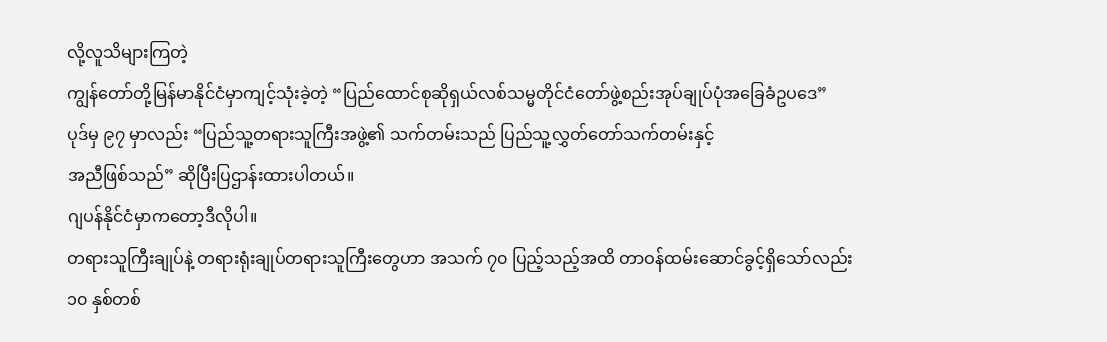လို့လူသိများကြတဲ့
ကျွန်တော်တို့မြန်မာနိုင်ငံမှာကျင့်သုံးခဲ့တဲ့ “ပြည်ထောင်စုဆိုရှယ်လစ်သမ္မတိုင်ငံတော်ဖွဲ့စည်းအုပ်ချုပ်ပုံအခြေခံဥပဒေ”
ပုဒ်မှ ၉၇ မှာလည်း “ပြည်သူ့တရားသူကြီးအဖွဲ့၏ သက်တမ်းသည် ပြည်သူ့လွှတ်တော်သက်တမ်းနှင့်
အညီဖြစ်သည်” ဆိုပြီးပြဌာန်းထားပါတယ်။
ဂျပန်နိုင်ငံမှာကတော့ဒီလိုပါ။
တရားသူကြီးချုပ်နဲ့ တရားရုံးချုပ်တရားသူကြီးတွေဟာ အသက် ၇၀ ပြည့်သည့်အထိ တာဝန်ထမ်းဆောင်ခွင့်ရှိသော်လည်း
၁၀ နှစ်တစ်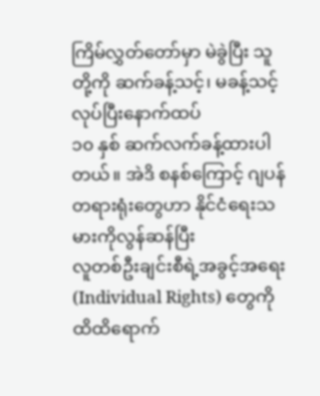ကြိမ်လွှတ်တော်မှာ မဲခွဲပြီး သူတို့ကို ဆက်ခန့်သင့်၊ မခန့်သင့် လုပ်ပြီးနောက်ထပ်
၁၀ နှစ် ဆက်လက်ခန့်ထားပါတယ်။ အဲဒိ စနစ်ကြောင့် ဂျပန်တရားရုံးတွေဟာ နိုင်ငံရေးသမားကိုလွန်ဆန်ပြီး
လူတစ်ဦးချင်းစီရဲ့အခွင့်အရေး (Individual Rights) တွေကို ထိထိရောက်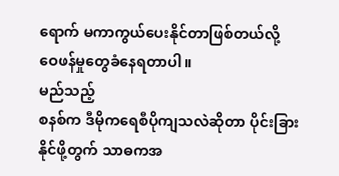ရောက် မကာကွယ်ပေးနိုင်တာဖြစ်တယ်လို့
ဝေဖန်မှုတွေခံနေရတာပါ။
မည်သည့်
စနစ်က ဒီမိုကရေစီပိုကျသလဲဆိုတာ ပိုင်းခြားနိုင်ဖို့တွက် သာဓကအ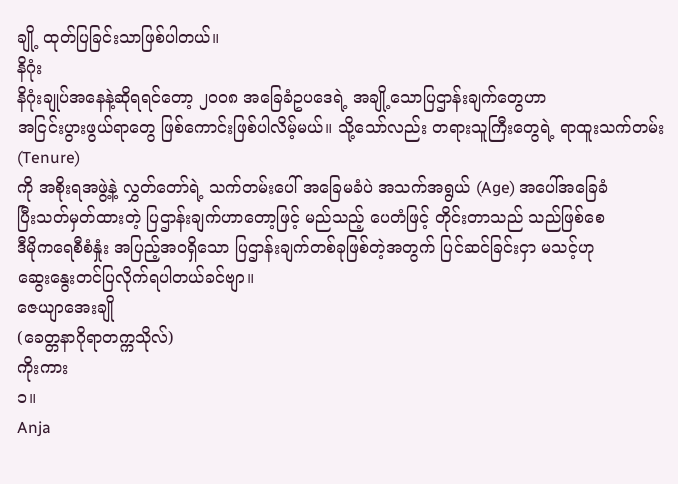ချို့ ထုတ်ပြခြင်းသာဖြစ်ပါတယ်။
နိဂုံး
နိဂုံးချုပ်အနေနဲ့ဆိုရရင်တော့ ၂၀၀၈ အခြေခံဥပဒေရဲ့ အချို့သောပြဌာန်းချက်တွေဟာ
အငြင်းပွားဖွယ်ရာတွေ ဖြစ်ကောင်းဖြစ်ပါလိမ့်မယ်။ သို့သော်လည်း တရားသူကြီးတွေရဲ့ ရာထူးသက်တမ်း(Tenure)
ကို အစိုးရအဖွဲ့နဲ့ လွှတ်တော်ရဲ့ သက်တမ်းပေါ် အခြေမခံပဲ အသက်အရွယ် (Age) အပေါ်အခြေခံ
ပြီးသတ်မှတ်ထားတဲ့ ပြဌာန်းချက်ဟာတော့ဖြင့် မည်သည့် ပေတံဖြင့် တိုင်းတာသည် သည်ဖြစ်စေ
ဒီမိုကရေစီစံနှုံး အပြည့်အဝရှိသော ပြဌာန်းချက်တစ်ခုဖြစ်တဲ့အတွက် ပြင်ဆင်ခြင်းငှာ မသင့်ဟု
ဆွေးနွေးတင်ပြလိုက်ရပါတယ်ခင်ဗျာ။
ဇေယျာအေးချို
(ခေတ္တနာဂိုရာတက္ကသိုလ်)
ကိုးကား
၁။
Anja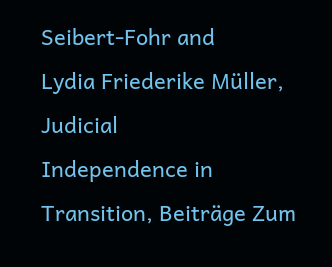Seibert-Fohr and
Lydia Friederike Müller, Judicial
Independence in Transition, Beiträge Zum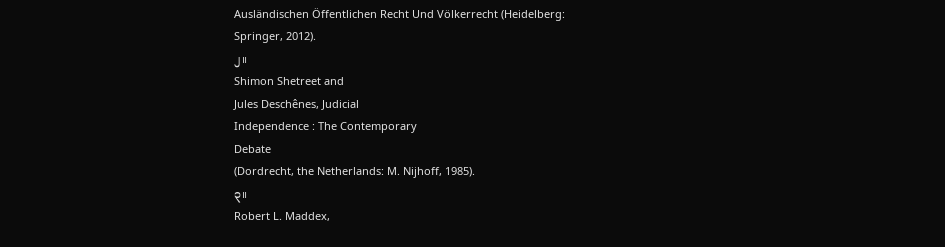Ausländischen Öffentlichen Recht Und Völkerrecht (Heidelberg:
Springer, 2012).
၂။
Shimon Shetreet and
Jules Deschênes, Judicial
Independence : The Contemporary
Debate
(Dordrecht, the Netherlands: M. Nijhoff, 1985).
၃။
Robert L. Maddex,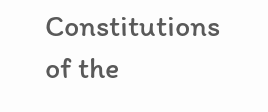Constitutions
of the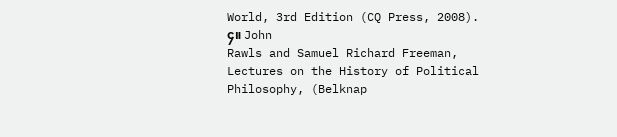World, 3rd Edition (CQ Press, 2008).
၄။ John
Rawls and Samuel Richard Freeman, Lectures on the History of Political
Philosophy, (Belknap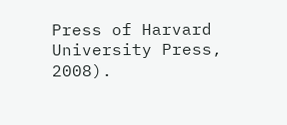Press of Harvard University Press, 2008).